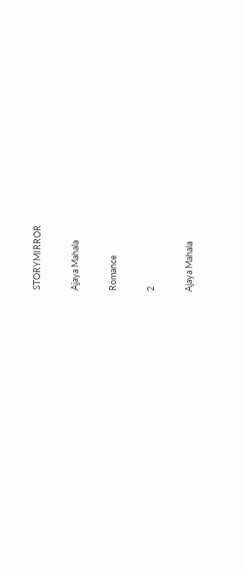STORYMIRROR

Ajaya Mahala

Romance

2

Ajaya Mahala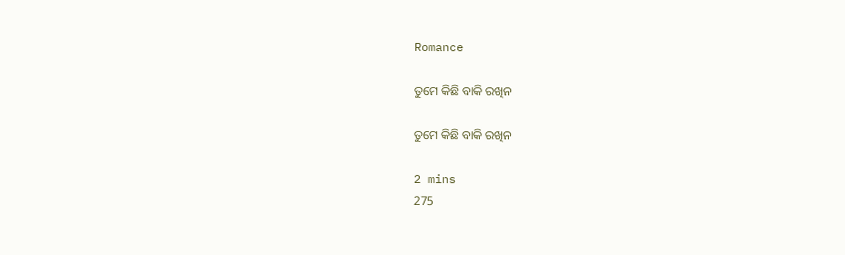Romance

ତୁମେ କିଛି ବାକି ରଖିନ

ତୁମେ କିଛି ବାକି ରଖିନ

2 mins
275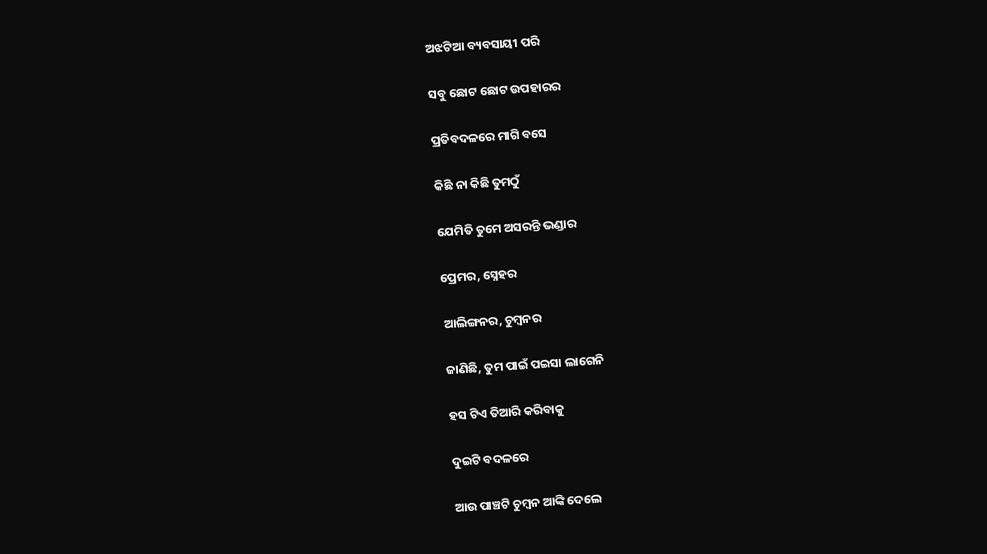ଅଝଟିଆ ବ୍ୟବସାୟୀ ପରି

ସବୁ ଛୋଟ ଛୋଟ ଉପହାରର

ପ୍ରତିବଦଳରେ ମାଗି ବସେ

କିଛି ନା କିଛି ତୁମଠୁଁ

ଯେମିତି ତୁମେ ଅସରନ୍ତି ଭଣ୍ଡାର

ପ୍ରେମର, ସ୍ନେହର

ଆଲିଙ୍ଗନର, ଚୁମ୍ବନର

ଜାଣିଛି, ତୁମ ପାଇଁ ପଇସା ଲାଗେନି

ହସ ଟିଏ ତିଆରି କରିବାକୁ

ଦୁଇଟି ବଦଳରେ

ଆଉ ପାଞ୍ଚଟି ଚୁମ୍ବନ ଆଙ୍କି ଦେଲେ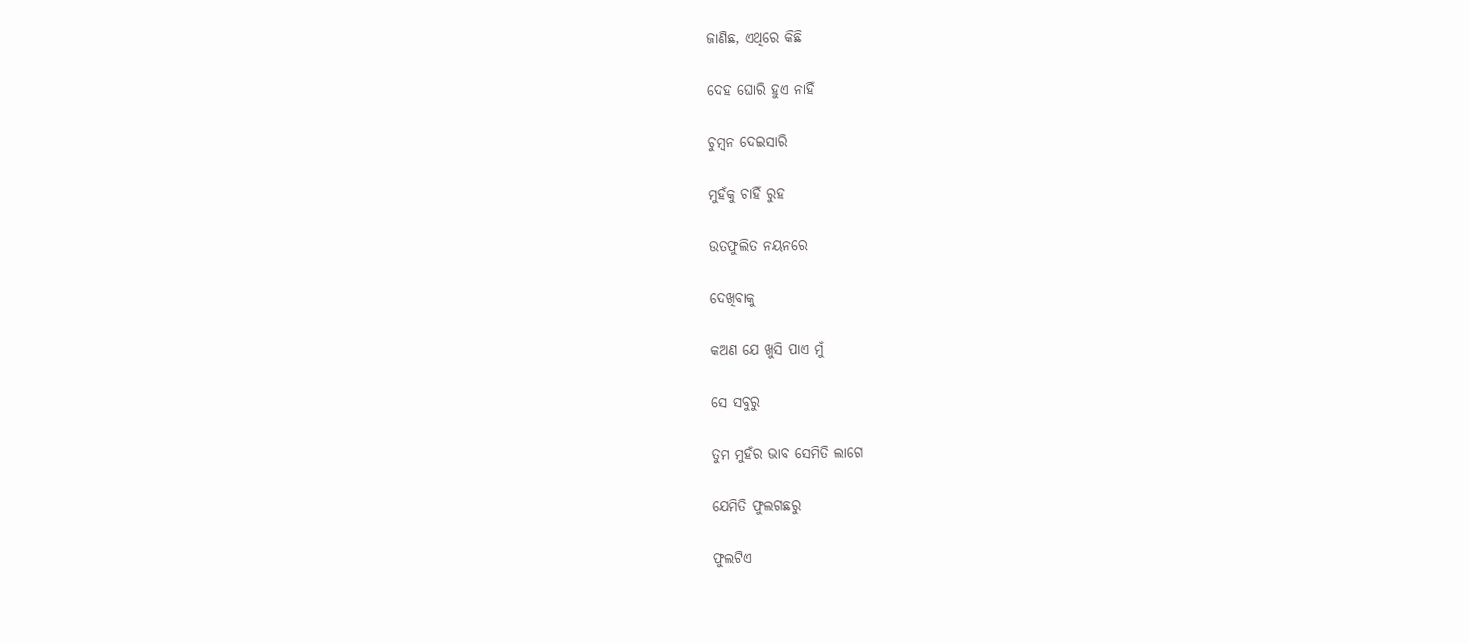ଜାଣିଛ, ଏଥିରେ କିଛି

ଦେହ ଘୋରି ହୁଏ ନାହିଁ

ଚୁମ୍ବନ ଦେଇସାରି

ମୁହଁକୁ ଚାହିଁ ରୁହ

ଉତଫୁଲିତ ନୟନରେ

ଦେଖିବାକୁ

କଅଣ ଯେ ଖୁସି ପାଏ ମୁଁ

ସେ ସବୁରୁ

ତୁମ ମୁହଁର ଭାବ ସେମିତି ଲାଗେ

ଯେମିତି ଫୁଲଗଛରୁ

ଫୁଲଟିଏ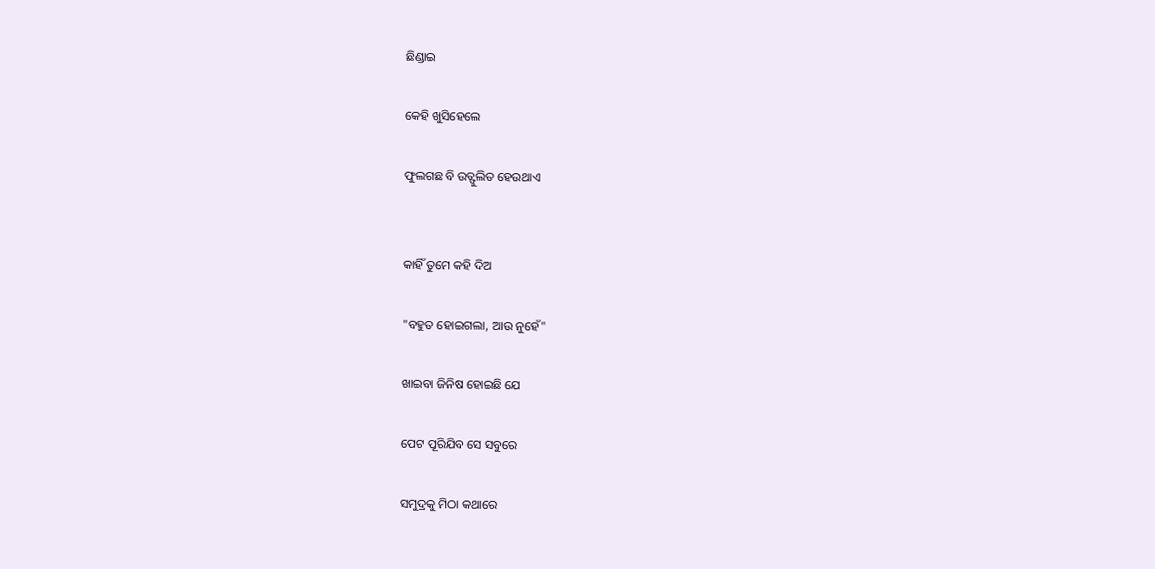ଛିଣ୍ଡାଇ

କେହି ଖୁସିହେଲେ

ଫୁଲଗଛ ବି ଉତ୍ଫୁଲିତ ହେଉଥାଏ


କାହିଁ ତୁମେ କହି ଦିଅ

"ବହୁତ ହୋଇଗଲା, ଆଉ ନୁହେଁ"

ଖାଇବା ଜିନିଷ ହୋଇଛି ଯେ

ପେଟ ପୂରିଯିବ ସେ ସବୁରେ

ସମୁଦ୍ରକୁ ମିଠା କଥାରେ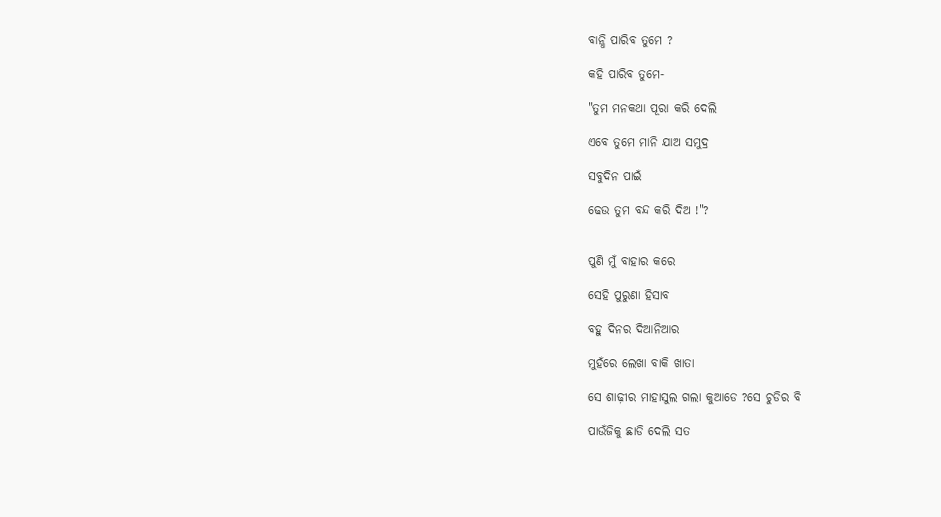ବାନ୍ଧି ପାରିବ ତୁମେ ?

କହି ପାରିବ ତୁମେ-

"ତୁମ ମନକଥା ପୂରା କରି ଦେଲି

ଏବେ ତୁମେ ମାନି ଯାଅ ସମୁଦ୍ର

ସବୁଦିନ ପାଇଁ

ଢେଉ ତୁମ ବନ୍ଦ କରି ଦିଅ !"?


ପୁଣି ମୁଁ ବାହାର କରେ

ସେହି ପୁରୁଣା ହିସାବ

ବହୁ ଦିନର ଦିଆନିଆର

ମୁହଁରେ ଲେଖା ବାକି ଖାତା

ସେ ଶାଢ଼ୀର ମାହାସୁଲ ଗଲା କୁଆଡେ ?ସେ ଚୁଡିର ବି

ପାଉଁଜିକୁ ଛାଡି ଦେଲି ସତ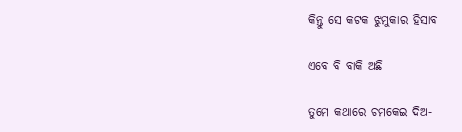କିନ୍ତୁ ସେ କଟକ ଝୁମୁକାର ହିସାବ

ଏବେ ବି ବାକି ଅଛି

ତୁମେ କଥାରେ ଚମକେଇ ଦିଅ-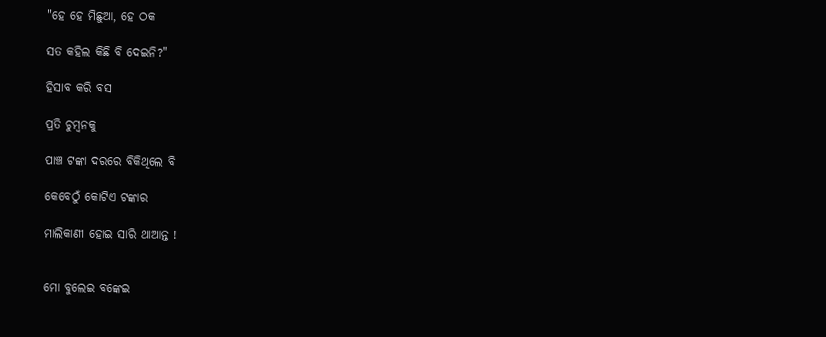"ହେ ହେ ମିଛୁଆ, ହେ ଠକ

ସତ କହିଲ କିଛି ବି ଦେଇନି?"

ହିସାବ କରି ବସ

ପ୍ରତି ଚୁମ୍ବନକୁ

ପାଞ୍ଚ ଟଙ୍କା ଦରରେ ବିକିଥିଲେ ବି

କେବେଠୁଁ କୋଟିଏ ଟଙ୍କାର

ମାଲିକାଣୀ ହୋଇ ସାରି ଥାଆନ୍ତ !


ମୋ ବୁଲେଇ ବଙ୍କେଇ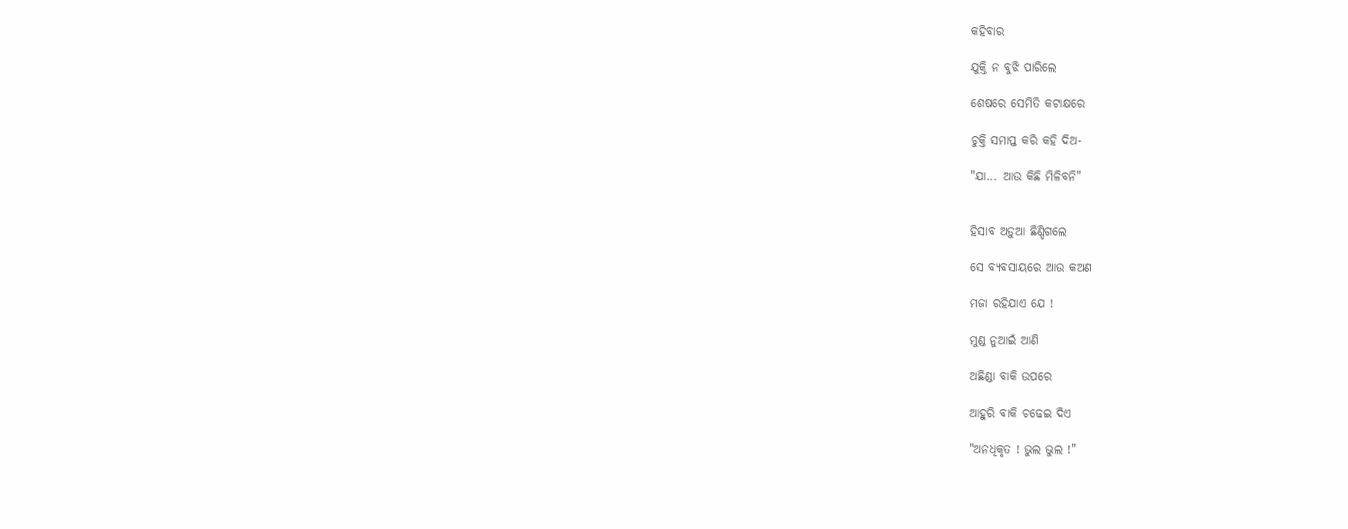କହିବାର

ଯୁକ୍ତି ନ ବୁଝି ପାରିଲେ

ଶେଷରେ ସେମିତି କଟାକ୍ଷରେ

ଚୁକ୍ତି ସମାପ୍ତ କରି କହି ଦିଅ-

"ଯା... ଆଉ କିଛି ମିଳିବନି"


ହିସାବ ଅଡ଼ୁଆ ଛିଣ୍ଡିଗଲେ

ସେ ବ୍ୟବସାୟରେ ଆଉ କଅଣ

ମଜା ରହିଯାଏ ଯେ !

ମୁଣ୍ଡ ନୁଆଇଁ ଆଣି

ଅଛିଣ୍ଡା ବାକି ଉପରେ

ଆହୁରି ବାକି ଚଢେଇ ଦିଏ

"ଅନଧିକୃତ ! ଭୁଲ ଭୁଲ !"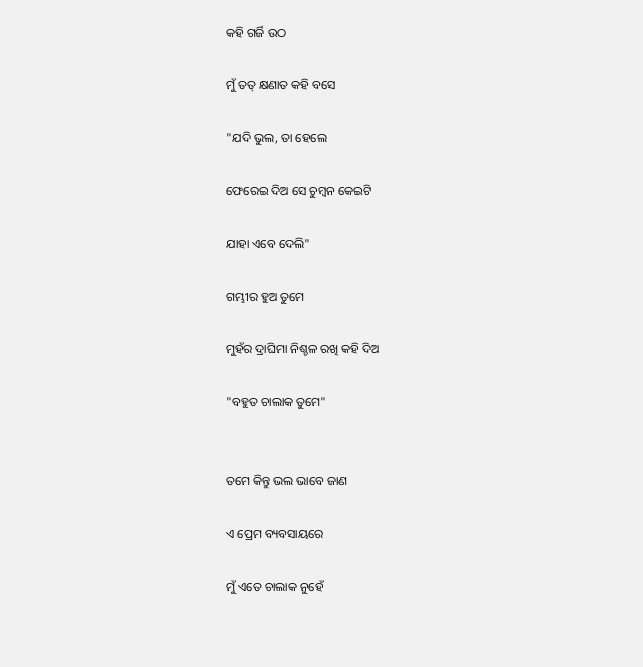କହି ଗର୍ଜି ଉଠ

ମୁଁ ତତ୍ କ୍ଷଣାତ କହି ବସେ

"ଯଦି ଭୁଲ, ତା ହେଲେ

ଫେରେଇ ଦିଅ ସେ ଚୁମ୍ବନ କେଇଟି

ଯାହା ଏବେ ଦେଲି"

ଗମ୍ଭୀର ହୁଅ ତୁମେ

ମୁହଁର ଦ୍ରାଘିମା ନିଶ୍ଚଳ ରଖି କହି ଦିଅ

"ବହୁତ ଚାଲାକ ତୁମେ"


ତମେ କିନ୍ତୁ ଭଲ ଭାବେ ଜାଣ

ଏ ପ୍ରେମ ବ୍ୟବସାୟରେ

ମୁଁ ଏତେ ଚାଲାକ ନୁହେଁ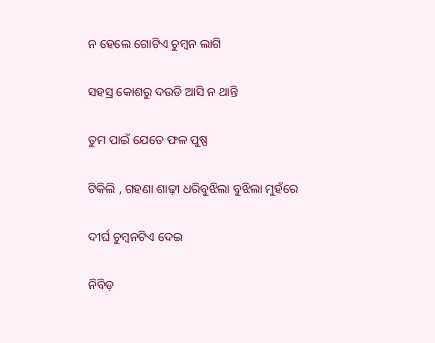ନ ହେଲେ ଗୋଟିଏ ଚୁମ୍ବନ ଲାଗି

ସହସ୍ର କୋଶରୁ ଦଉଡି ଆସି ନ ଥାନ୍ତି

ତୁମ ପାଇଁ ଯେତେ ଫଳ ପୁଷ୍ପ

ଟିକିଲି , ଗହଣା ଶାଢ଼ୀ ଧରିବୁଝିଲା ବୁଝିଲା ମୁହଁରେ

ଦୀର୍ଘ ଚୁମ୍ବନଟିଏ ଦେଇ

ନିବିଡ଼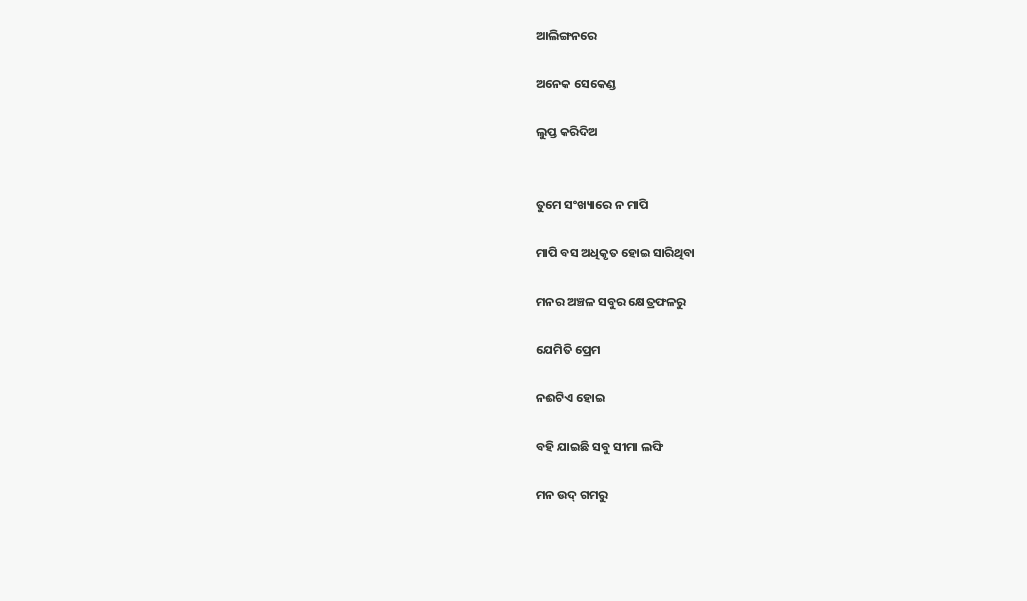ଆଲିଙ୍ଗନରେ

ଅନେକ ସେକେଣ୍ଡ

ଲୁପ୍ତ କରିଦିଅ


ତୁମେ ସଂଖ୍ୟାରେ ନ ମାପି

ମାପି ବସ ଅଧିକୃତ ହୋଇ ସାରିଥିବା

ମନର ଅଞ୍ଚଳ ସବୁର କ୍ଷେତ୍ରଫଳରୁ

ଯେମିତି ପ୍ରେମ

ନଈଟିଏ ହୋଇ

ବହି ଯାଇଛି ସବୁ ସୀମା ଲଙ୍ଘି

ମନ ଉଦ୍ ଗମରୁ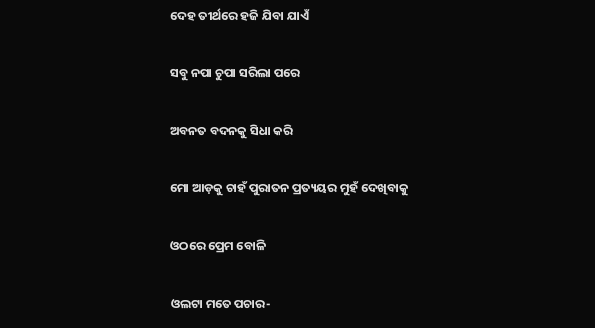ଦେହ ତୀର୍ଥରେ ହଜି ଯିବା ଯାଏଁ

ସବୁ ନପା ଚୁପା ସରିଲା ପରେ

ଅବନତ ବଦନକୁ ସିଧା କରି

ମୋ ଆଡ଼କୁ ଚାହଁ ପୁରାତନ ପ୍ରତ୍ୟୟର ମୁହଁ ଦେଖିବାକୁ

ଓଠରେ ପ୍ରେମ ବୋଳି

ଓଲଟା ମତେ ପଚାର-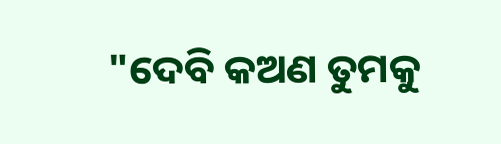"ଦେବି କଅଣ ତୁମକୁ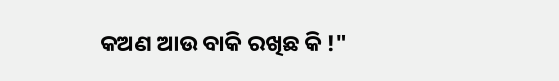କଅଣ ଆଉ ବାକି ରଖିଛ କି !"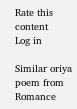Rate this content
Log in

Similar oriya poem from Romance